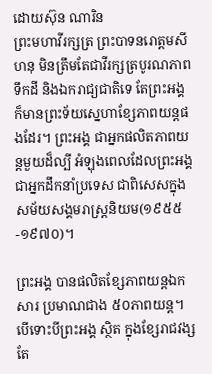ដោយស៊ុន ណារិន
ព្រះមហាវីរក្សត្រ ព្រះបាទនរោត្តមសីហនុ មិនត្រឹមតែជាវីរក្សត្របូរណភាពទឹកដី និងឯករាជ្យជាតិទេ តែព្រះអង្គ ក៏មានព្រះទ័យស្នេហាខ្សែភាពយន្តផងដែរ។ ព្រះអង្គ ជាអ្នកផលិតភាពយន្តមួយដ៏ល្បី អំឡុងពេលដែលព្រះអង្គ ជាអ្នកដឹកនាំប្រទេស ជាពិសេសក្នុងសម័យសង្គមរាស្រ្តនិយម(១៩៥៥-១៩៧០)។

ព្រះអង្គ បានផលិតខែ្សភាពយន្តឯកសារ ប្រមាណជាង ៥០ភាពយន្ត។ បើទោះបីព្រះអង្គ ស្ថិត ក្នុងខ្សែរាជវង្ស តែ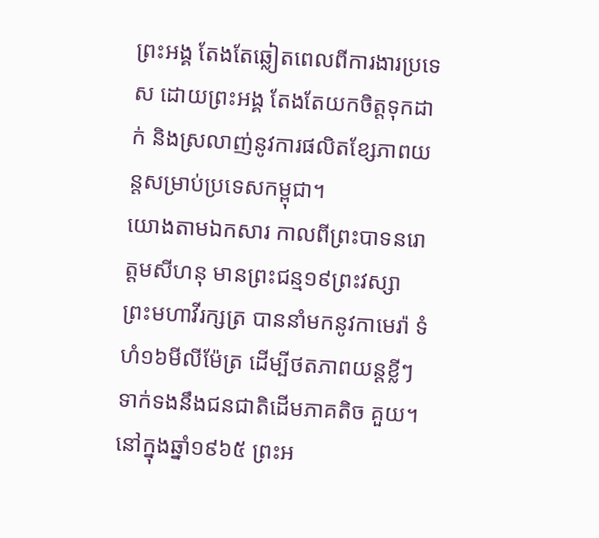ព្រះអង្គ តែងតែឆ្លៀតពេលពីការងារប្រទេស ដោយព្រះអង្គ តែងតែយកចិត្តទុកដាក់ និងស្រលាញ់នូវការផលិតខ្សែភាពយន្តសម្រាប់ប្រទេសកម្ពុជា។
យោងតាមឯកសារ កាលពីព្រះបាទនរោត្តមសីហនុ មានព្រះជន្ម១៩ព្រះវស្សា ព្រះមហាវីរក្សត្រ បាននាំមកនូវកាមេរ៉ា ទំហំ១៦មីលីម៉ែត្រ ដើម្បីថតភាពយន្តខ្លីៗ ទាក់ទងនឹងជនជាតិដើមភាគតិច គួយ។
នៅក្នុងឆ្នាំ១៩៦៥ ព្រះអ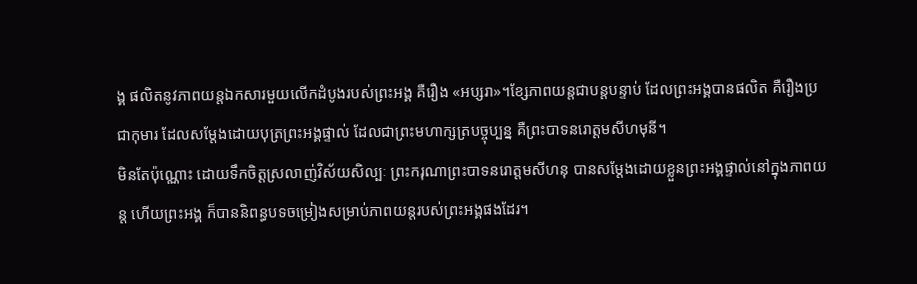ង្គ ផលិតនូវភាពយន្តឯកសារមួយលើកដំបូងរបស់ព្រះអង្គ គឺរឿង «អប្សរា»។ខ្សែភាពយន្តជាបន្តបន្ទាប់ ដែលព្រះអង្គបានផលិត គឺរឿងប្រជាកុមារ ដែលសម្តែងដោយបុត្រព្រះអង្គផ្ទាល់ ដែលជាព្រះមហាក្សត្របច្ចុប្បន្ន គឺព្រះបាទនរោត្តមសីហមុនី។
មិនតែប៉ុណ្ណោះ ដោយទឹកចិត្តស្រលាញ់វិស័យសិល្បៈ ព្រះករុណាព្រះបាទនរោត្តមសីហនុ បានសម្តែងដោយខ្លួនព្រះអង្គផ្ទាល់នៅក្នុងភាពយន្ត ហើយព្រះអង្គ ក៏បាននិពន្ធបទចម្រៀងសម្រាប់ភាពយន្តរបស់ព្រះអង្គផងដែរ។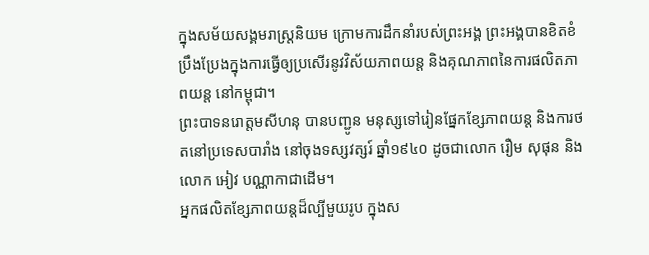ក្នុងសម័យសង្គមរាស្រ្តនិយម ក្រោមការដឹកនាំរបស់ព្រះអង្គ ព្រះអង្គបានខិតខំប្រឹងប្រែងក្នុងការធ្វើឲ្យប្រសើរនូវវិស័យភាពយន្ត និងគុណភាពនៃការផលិតភាពយន្ត នៅកម្ពុជា។
ព្រះបាទនរោត្តមសីហនុ បានបញ្ជូន មនុស្សទៅរៀនផ្នែកខ្សែភាពយន្ត និងការថតនៅប្រទេសបារាំង នៅចុងទស្សវត្សរ៍ ឆ្នាំ១៩៤០ ដូចជាលោក រឿម សុផុន និងលោក អៀវ បណ្ណាកាជាដើម។
អ្នកផលិតខ្សែភាពយន្តដ៏ល្បីមួយរូប ក្នុងស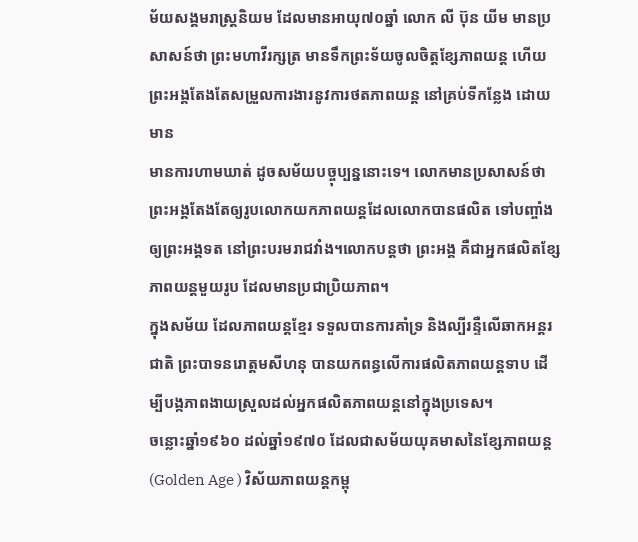ម័យសង្គមរាស្រ្តនិយម ដែលមានអាយុ៧០ឆ្នាំ លោក លី ប៊ុន យីម មានប្រសាសន៍ថា ព្រះមហាវីរក្សត្រ មានទឹកព្រះទ័យចូលចិត្តខ្សែភាពយន្ត ហើយព្រះអង្គតែងតែសម្រួលការងារនូវការថតភាពយន្ត នៅគ្រប់ទីកន្លែង ដោយមាន
មានការហាមឃាត់ ដូចសម័យបច្ចុប្បន្ននោះទេ។ លោកមានប្រសាសន៍ថា ព្រះអង្គតែងតែឲ្យរូបលោកយកភាពយន្តដែលលោកបានផលិត ទៅបញ្ចាំងឲ្យព្រះអង្គទត នៅព្រះបរមរាជវាំង។លោកបន្តថា ព្រះអង្គ គឺជាអ្នកផលិតខ្សែភាពយន្តមួយរូប ដែលមានប្រជាប្រិយភាព។
ក្នុងសម័យ ដែលភាពយន្តខ្មែរ ទទួលបានការគាំទ្រ និងល្បីរន្ទឺលើឆាកអន្តរជាតិ ព្រះបាទនរោត្តមសីហនុ បានយកពន្ធលើការផលិតភាពយន្តទាប ដើម្បីបង្កភាពងាយស្រួលដល់អ្នកផលិតភាពយន្តនៅក្នុងប្រទេស។
ចន្លោះឆ្នាំ១៩៦០ ដល់ឆ្នាំ១៩៧០ ដែលជាសម័យយុគមាសនៃខ្សែភាពយន្ត (Golden Age ) វិស័យភាពយន្តកម្ពុ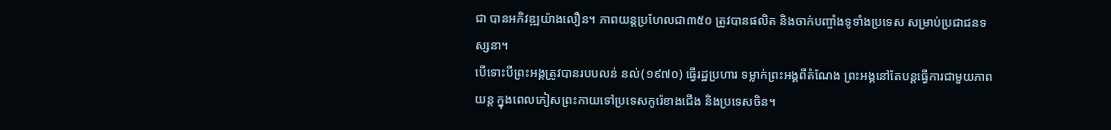ជា បានអភិវឌ្ឍយ៉ាងលឿន។ ភាពយន្តប្រហែលជា៣៥០ ត្រូវបានផលិត និងចាក់បញ្ចាំងទូទាំងប្រទេស សម្រាប់ប្រជាជនទស្សនា។
បើទោះបីព្រះអង្គត្រូវបានរបបលន់ នល់(១៩៧០) ធ្វើរដ្ឋប្រហារ ទម្លាក់ព្រះអង្គពីតំណែង ព្រះអង្គនៅតែបន្តធ្វើការជាមួយភាពយន្ត ក្នុងពេលភៀសព្រះកាយទៅប្រទេសកូរ៉េខាងជើង និងប្រទេសចិន។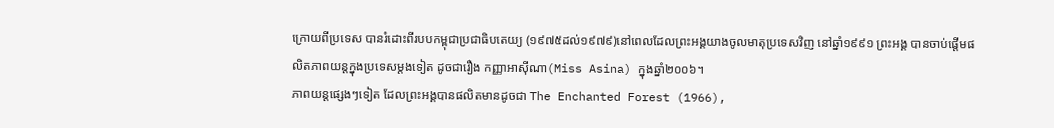ក្រោយពីប្រទេស បានរំដោះពីរបបកម្ពុជាប្រជាធិបតេយ្យ (១៩៧៥ដល់១៩៧៩)នៅពេលដែលព្រះអង្គយាងចូលមាតុប្រទេសវិញ នៅឆ្នាំ១៩៩១ ព្រះអង្គ បានចាប់ផ្តើមផលិតភាពយន្តក្នុងប្រទេសម្តងទៀត ដូចជារឿង កញ្ញាអាស៊ីណា(Miss Asina) ក្នុងឆ្នាំ២០០៦។
ភាពយន្តផ្សេងៗទៀត ដែលព្រះអង្គបានផលិតមានដូចជា The Enchanted Forest (1966),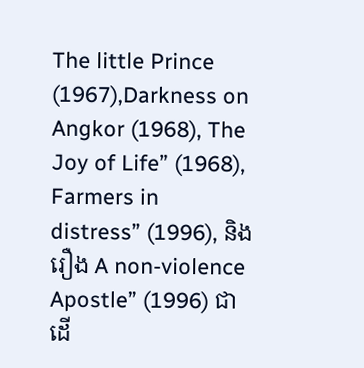The little Prince (1967),Darkness on Angkor (1968), The Joy of Life” (1968), Farmers in distress” (1996), និងរឿង A non-violence Apostle” (1996) ជាដើ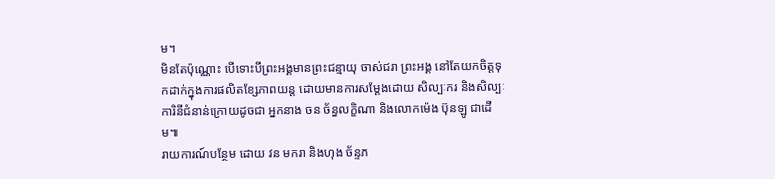ម។
មិនតែប៉ុណ្ណោះ បើទោះបីព្រះអង្គមានព្រះជន្មាយុ ចាស់ជរា ព្រះអង្គ នៅតែយកចិត្តទុកដាក់ក្នុងការផលិតខ្សែភាពយន្ត ដោយមានការសម្តែងដោយ សិល្បៈករ និងសិល្បៈការិនីជំនាន់ក្រោយដូចជា អ្នកនាង ចន ច័ន្ធលក្ខិណា និងលោកម៉េង ប៊ុនឡូ ជាដើម៕
រាយការណ៍បន្ថែម ដោយ វន មករា និងហុង ច័ន្ទភ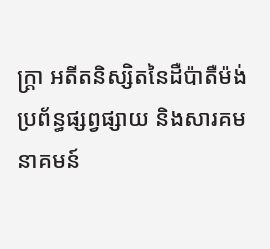ក្រ្តា អតីតនិស្សិតនៃដឺប៉ាតឺម៉ង់ប្រព័ន្ធផ្សព្វផ្សាយ និងសារគមនាគមន៍